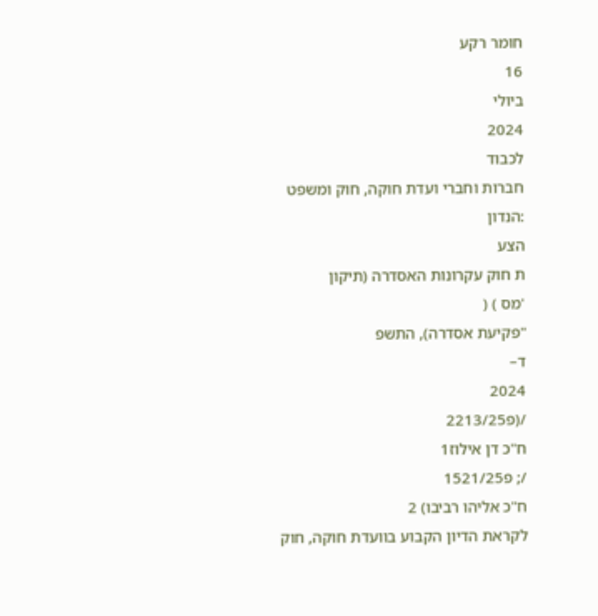חומר רקע
16
ביולי
2024
לכבוד
חברות וחברי ועדת חוקה, חוק ומשפט
:הנדון
הצע
ת חוק עקרונות האסדרה (תיקון
'מס ) (
"פקיעת אסדרה), התשפ
ד–
2024
/(פ2213/25
ח"כ דן אילוז1
/; פ1521/25
ח"כ אליהו רביבו) 2
לקראת הדיון הקבוע בוועדת חוקה, חוק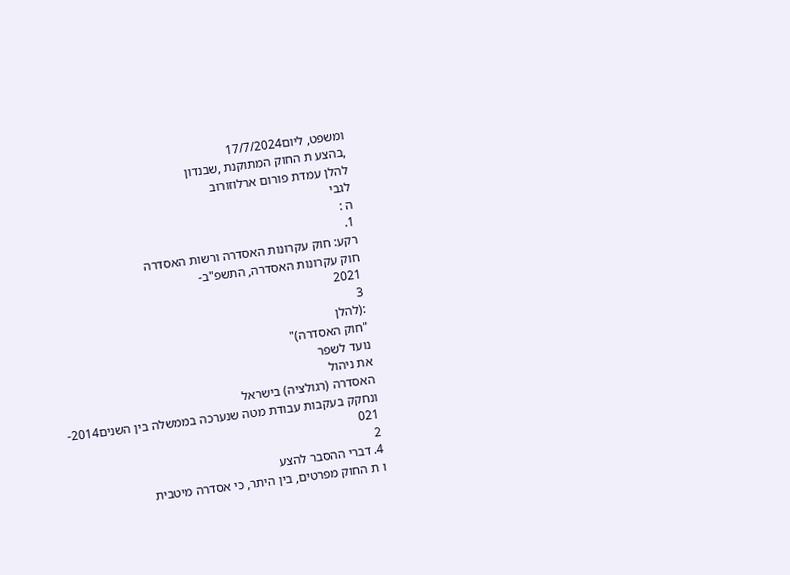ומשפט, ליום17/7/2024
,בהצע ת החוק המתוקנת ,שבנדון
להלן עמדת פורום ארלוזורוב
לגבי
ה :
1.
רקע: חוק עקרונות האסדרה ורשות האסדרה
חוק עקרונות האסדרה, התשפ"ב-
2021
3
:(להלן
"חוק האסדרה)"
נועד לשפר
את ניהול
האסדרה (רגולציה) בישראל
ונחקק בעקבות עבודת מטה שנערכה בממשלה בין השנים2014-
021
2
4. דברי ההסבר להצע
ו ת החוק מפרטים, בין היתר, כי אסדרה מיטבית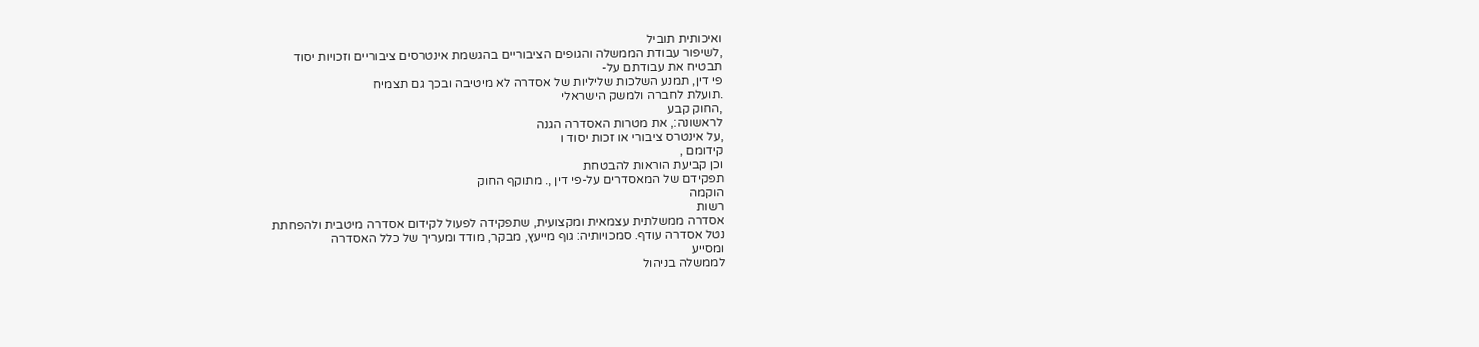ואיכותית תוביל
,לשיפור עבודת הממשלה והגופים הציבוריים בהגשמת אינטרסים ציבוריים וזכויות יסוד
תבטיח את עבודתם על-
פי דין, תמנע השלכות שליליות של אסדרה לא מיטיבה ובכך גם תצמיח
.תועלת לחברה ולמשק הישראלי
,החוק קבע
לראשונה:, את מטרות האסדרה הגנה
,על אינטרס ציבורי או זכות יסוד ו
קידומם ,
וכן קביעת הוראות להבטחת
תפקידם של המאסדרים על-פי דין ,. מתוקף החוק
הוקמה
רשות
אסדרה ממשלתית עצמאית ומקצועית, שתפקידה לפעול לקידום אסדרה מיטבית ולהפחתת
נטל אסדרה עודף. סמכויותיה: גוף מייעץ, מבקר, מודד ומעריך של כלל האסדרה
ומסייע
לממשלה בניהול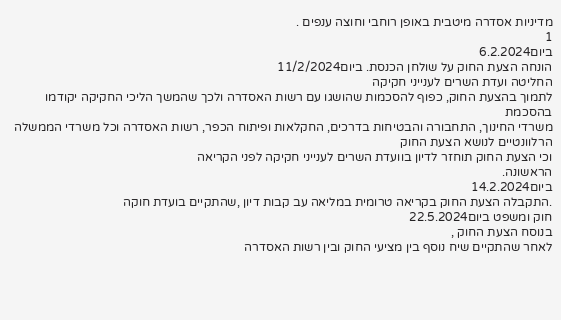מדיניות אסדרה מיטבית באופן רוחבי וחוצה ענפים .
1
ביום6.2.2024
הונחה הצעת החוק על שולחן הכנסת. ביום11/2/2024
החליטה ועדת השרים לענייני חקיקה
לתמוך בהצעת החוק, כפוף להסכמות שהושגו עם רשות האסדרה ולכך שהמשך הליכי החקיקה יקודמו בהסכמת
משרדי החינוך, התחבורה והבטיחות בדרכים, החקלאות ופיתוח הכפר, רשות האסדרה וכל משרדי הממשלה
הרלוונטיים לנושא הצעת החוק
וכי הצעת החוק תוחזר לדיון בוועדת השרים לענייני חקיקה לפני הקריאה
הראשונה.
ביום14.2.2024
.התקבלה הצעת החוק בקריאה טרומית במליאה עב קבות דיון ,שהתקיים בועדת חוקה
חוק ומשפט ביום22.5.2024
בנוסח הצעת החוק ,
לאחר שהתקיים שיח נוסף בין מציעי החוק ובין רשות האסדרה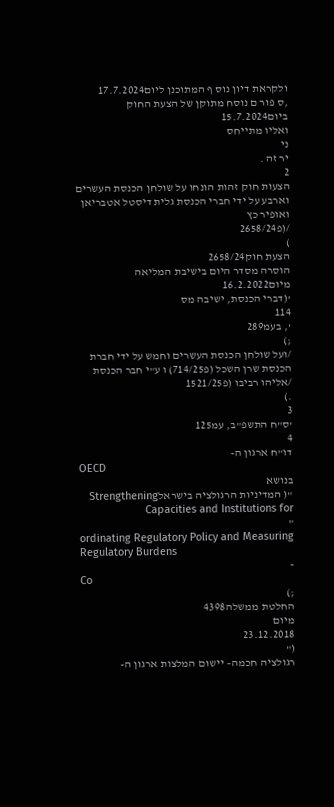ולקראת דיון נוס ף המתוכנן ליום17.7.2024
,ס פור ם נוסח מתוקן של הצעת החוק ביום15.7.2024
ואליו מתייחס
ני
יר זה .
2
הצעות חוק זהות הונחו על שולחן הכנסת העשרים וארבע על ידי חברי הכנסת גלית דיסטל אטבריאן ואופיר כץ
/(פ2658/24
)
הצעת חוק2658/24
הוסרה מסדר היום בישיבת המליאה מיום16.2.2022
'(דברי הכנסת, ישיבה מס
114
', בעמ289
;)
/ועל שולחן הכנסת העשרים וחמש על ידי חברת הכנסת שרן השכל (פ714/25) ו ע"י חבר הכנסת
/אליהו רביבו (פ1521/25
.)
3
'ס"ח התשפ"ב, עמ125
4
דו"ח ארגון ה-
OECD
בנושא
"( המדיניות הרגולציה בישראלStrengthening Capacities and Institutions for
"
ordinating Regulatory Policy and Measuring Regulatory Burdens
-
Co
;)
החלטת ממשלה4398
מיום
23.12.2018
("
רגולציה חכמה– יישום המלצות ארגון ה-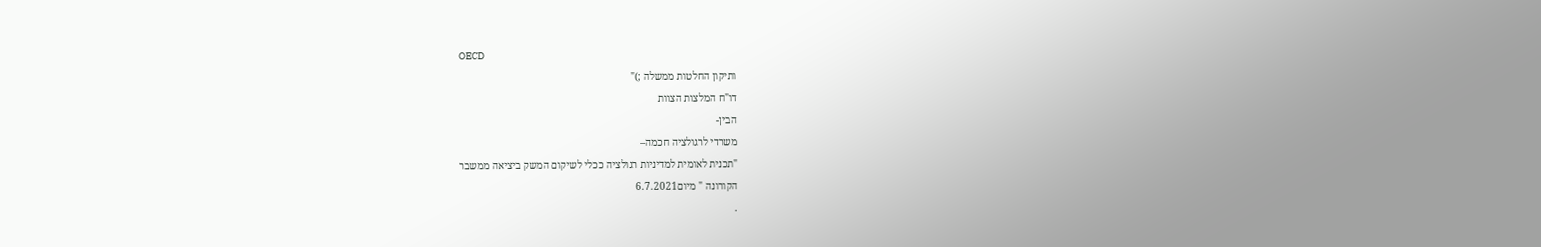OECD
ותיקון החלטות ממשלה ;)"
דו"ח המלצות הצוות
הבין-
משרדי לרגולציה חכמה–
"תכנית לאומית למדיניות רגולציה ככלי לשיקום המשק ביציאה ממשבר
הקורונה " מיום6.7.2021
.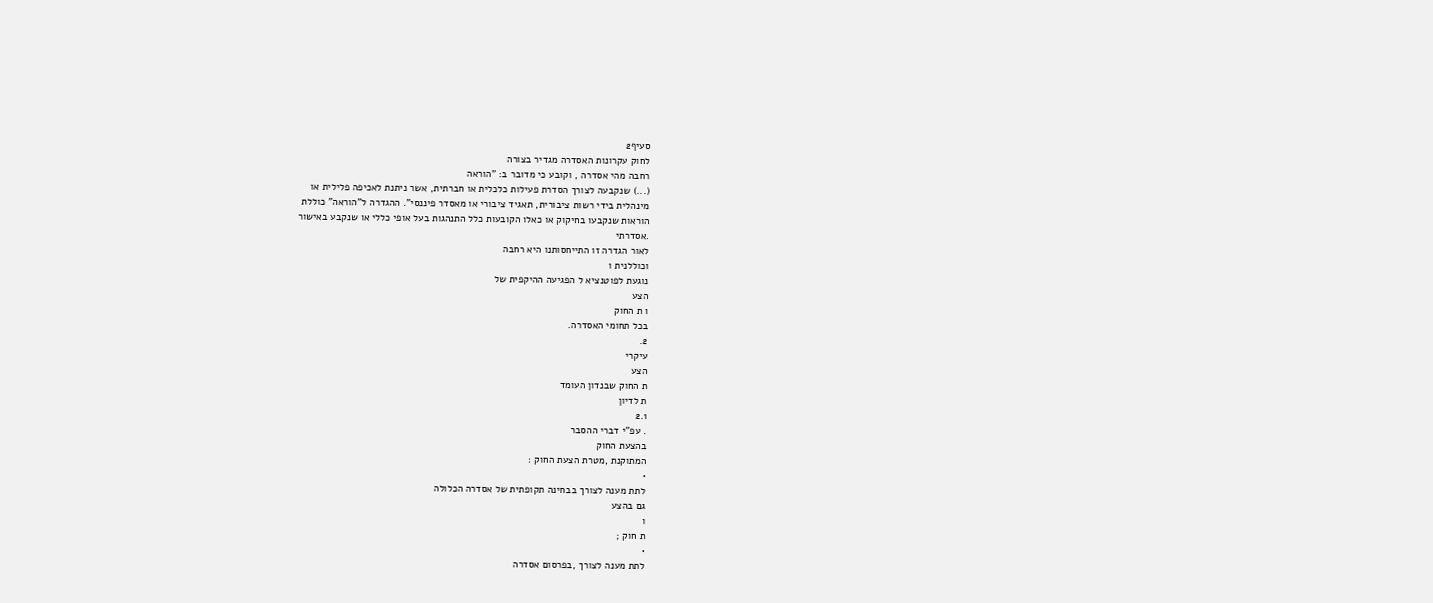סעיף2
לחוק עקרונות האסדרה מגדיר בצורה
רחבה מהי אסדרה , וקובע כי מדובר ב: "הוראה
(...) שנקבעה לצורך הסדרת פעילות כלכלית או חברתית, אשר ניתנת לאכיפה פלילית או
מינהלית בידי רשות ציבורית, תאגיד ציבורי או מאסדר פיננסי". ההגדרה ל"הוראה" כוללת
הוראות שנקבעו בחיקוק או כאלו הקובעות כלל התנהגות בעל אופי כללי או שנקבע באישור
.אסדרתי
לאור הגדרה זו התייחסותנו היא רחבה
וכוללנית ו
נוגעת לפוטנציא ל הפגיעה ההיקפית של
הצע
ו ת החוק
בכל תחומי האסדרה.
2.
עיקרי
הצע
ת החוק שבנדון העומד
ת לדיון
2.1
. עפ"י דברי ההסבר
בהצעת החוק
המתוקנת ,מטרת הצעת החוק :
•
לתת מענה לצורך בבחינה תקופתית של אסדרה הכלולה
גם בהצע
ו
ת חוק ;
•
לתת מענה לצורך ,בפרסום אסדרה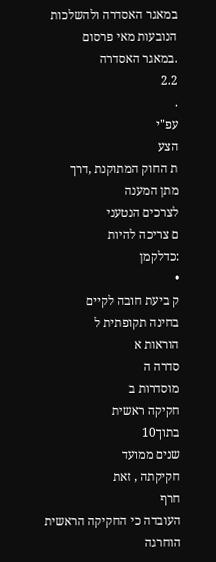במאגר האסדרה ולהשלכות הנובעות מאי פרסום
.במאגר האסדרה
2.2
.
עפ"י
הצע
ת החוק המתוקנת ,דרך
מתן המענה
לצרכים הנטעני
ם צריכה להיות
:כדלקמן
•
ק ביעת חובה לקיים
בחינה תקופתית ל
הוראות א
סדרה ה
מוסדרות ב
חקיקה ראשית
בתוך10
שנים ממועד
חקיקתה , זאת
חרף
העובדה כי החקיקה הראשית הוחרגה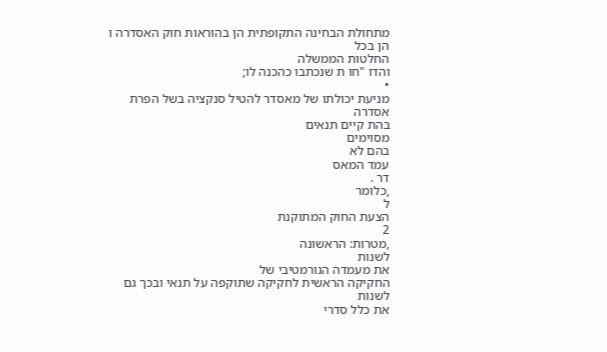מתחולת הבחינה התקופתית הן בהוראות חוק האסדרה ו
הן בכל
החלטות הממשלה
והדו "חו ת שנכתבו כהכנה לו;
•
מניעת יכולתו של מאסדר להטיל סנקציה בשל הפרת
אסדרה
בהת קיים תנאים
מסוימים
בהם לא
עמד המאס
דר .
,כלומר
ל
הצעת החוק המתוקנת
2
,מטרות: הראשונה
לשנות
את מעמדה הנורמטיבי של
החקיקה הראשית לחקיקה שתוקפה על תנאי ובכך גם לשנות
את כלל סדרי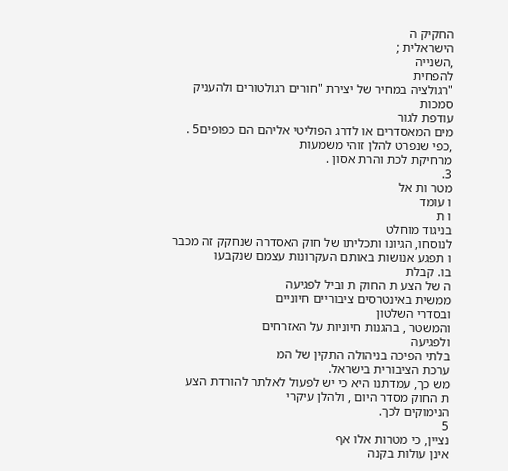החקיק ה
הישראלית ;
,השנייה
להפחית
"רגולציה במחיר של יצירת "חורים רגולטורים ולהעניק
סמכות
עודפת לגור
מים המאסדרים או לדרג הפוליטי אליהם הם כפופים5 .
,כפי שנפרט להלן זוהי משמעות
מרחיקת לכת והרת אסון .
3.
מטר ות אל
ו עומד
ו ת
בניגוד מוחלט
לנוסחו, הגיונו ותכליתו של חוק האסדרה שנחקק זה מכבר
ו תפגע אנושות באותם העקרונות עצמם שנקבעו
בו. קבלת
ה של הצע ת החוק ת וביל לפגיעה
ממשית באינטרסים ציבוריים חיוניים
ובסדרי השלטון
והמשטר , בהגנות חיוניות על האזרחים
ולפגיעה
בלתי הפיכה בניהולה התקין של המ
ערכת הציבורית בישראל.
מש כך, עמדתנו היא כי יש לפעול לאלתר להורדת הצע
ת החוק מסדר היום , ולהלן עיקרי
הנימוקים לכך.
5
נציין, כי מטרות אלו אף
אינן עולות בקנה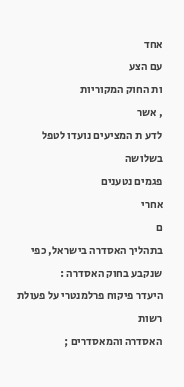אחד
עם הצע
ות החוק המקוריות
, אשר
לדע ת המציעים נועדו לטפל בשלושה
פגמים נטענים
אחרי
ם
בתהליך האסדרה בישראל, כפי שנקבע בחוק האסדרה :
היעדר פיקוח פרלמנטרי על פעולת רשות
האסדרה והמאסדרים ;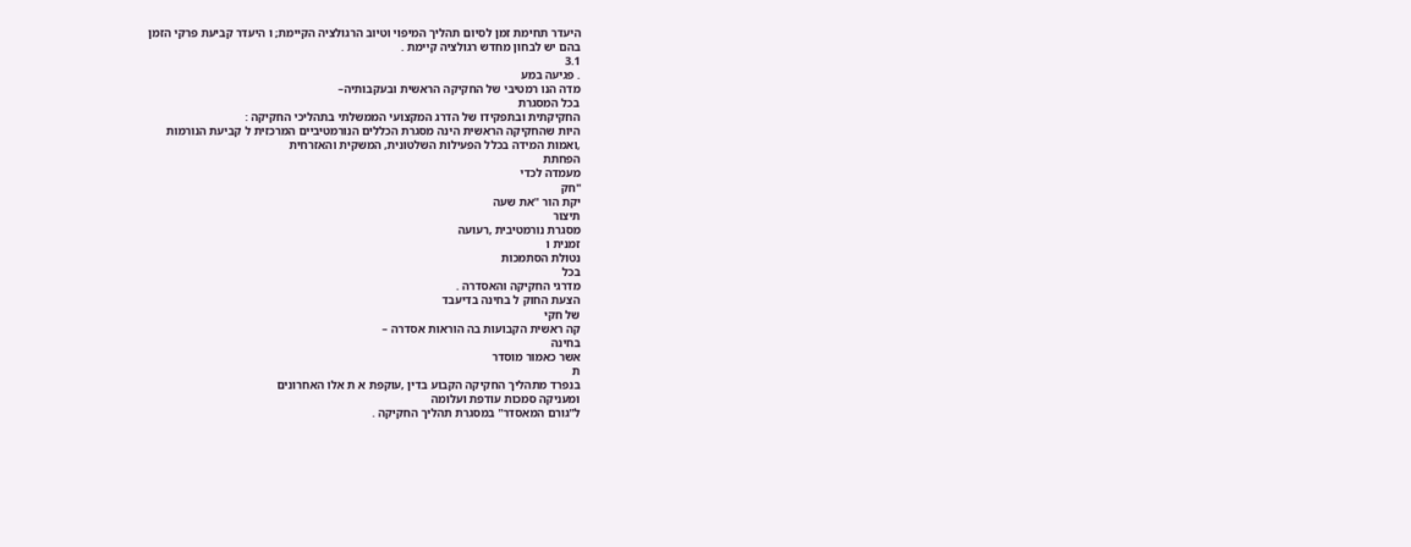היעדר תחימת זמן לסיום תהליך המיפוי וטיוב הרגולציה הקיימת; ו היעדר קביעת פרקי הזמן
בהם יש לבחון מחדש רגולציה קיימת .
3.1
. פגיעה במע
מדה הנו רמטיבי של החקיקה הראשית ובעקבותיה–
בכל המסגרת
החקיקתית ובתפקידו של הדרג המקצועי הממשלתי בתהליכי החקיקה :
היות שהחקיקה הראשית הינה מסגרת הכללים הנורמטיביים המרכזית ל קביעת הנורמות
,ואמות המידה בכלל הפעילות השלטונית, המשקית והאזרחית
הפחתת
מעמדה לכדי
"חק
יקת הור "את שעה
תיצור
מסגרת נורמטיבית ,רעועה
זמנית ו
נטולת הסתמכות
בכל
מדרגי החקיקה והאסדרה .
הצעת החוק ל בחינה בדיעבד
של חקי
קה ראשית הקבועות בה הוראות אסדרה –
בחינה
אשר כאמור מוסדר
ת
בנפרד מתהליך החקיקה הקבוע בדין ,עוקפת א ת אלו האחרונים
ומעניקה סמכות עודפת ועלומה
ל"גורם המאסדר" במסגרת תהליך החקיקה .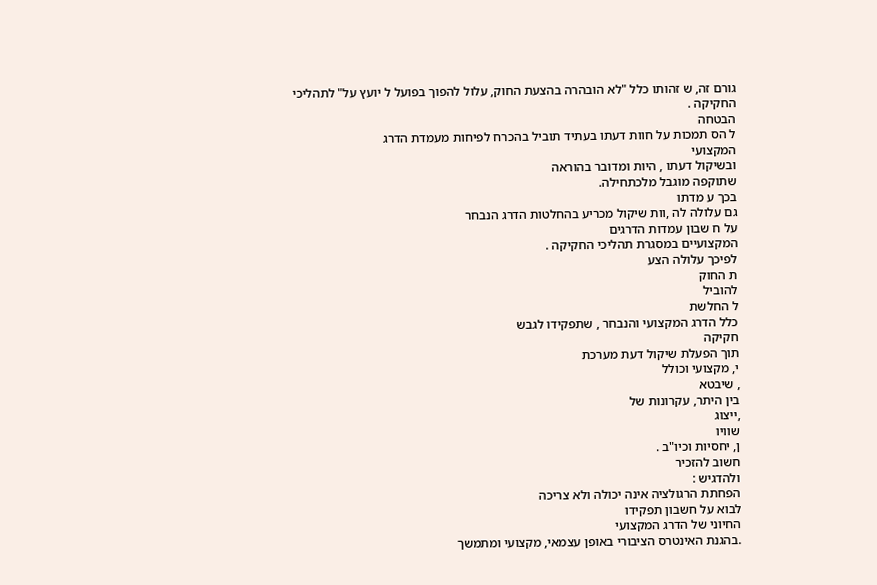גורם זה, ש זהותו כלל "לא הובהרה בהצעת החוק, עלול להפוך בפועל ל יועץ על" לתהליכי
החקיקה .
הבטחה
ל הס תמכות על חוות דעתו בעתיד תוביל בהכרח לפיחות מעמדת הדרג
המקצועי
ובשיקול דעתו , היות ומדובר בהוראה
שתוקפה מוגבל מלכתחילה.
בכך ע מדתו
גם עלולה לה ,וות שיקול מכריע בהחלטות הדרג הנבחר
על ח שבון עמדות הדרגים
המקצועיים במסגרת תהליכי החקיקה .
לפיכך עלולה הצע
ת החוק
להוביל
ל החלשת
כלל הדרג המקצועי והנבחר , שתפקידו לגבש
חקיקה
תוך הפעלת שיקול דעת מערכת
י, מקצועי וכולל
, שיבטא
בין היתר, עקרונות של
,ייצוג
שוויו
ן, יחסיות וכיו"ב .
חשוב להזכיר
ולהדגיש :
הפחתת הרגולציה אינה יכולה ולא צריכה
לבוא על חשבון תפקידו
החיוני של הדרג המקצועי
.בהגנת האינטרס הציבורי באופן עצמאי, מקצועי ומתמשך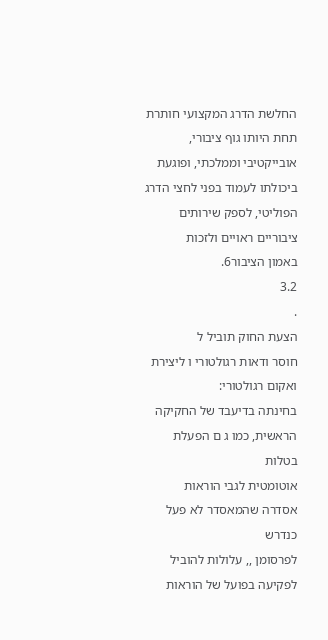החלשת הדרג המקצועי חותרת תחת היותו גוף ציבורי, אובייקטיבי וממלכתי, ופוגעת
ביכולתו לעמוד בפני לחצי הדרג הפוליטי, לספק שירותים ציבוריים ראויים ולזכות
באמון הציבור6.
3.2
.
הצעת החוק תוביל ל
חוסר ודאות רגולטורי ו ליצירת
ואקום רגולטורי:
בחינתה בדיעבד של החקיקה הראשית, כמו ג ם הפעלת
בטלות
אוטומטית לגבי הוראות
אסדרה שהמאסדר לא פעל כנדרש
לפרסומן ,, עלולות להוביל לפקיעה בפועל של הוראות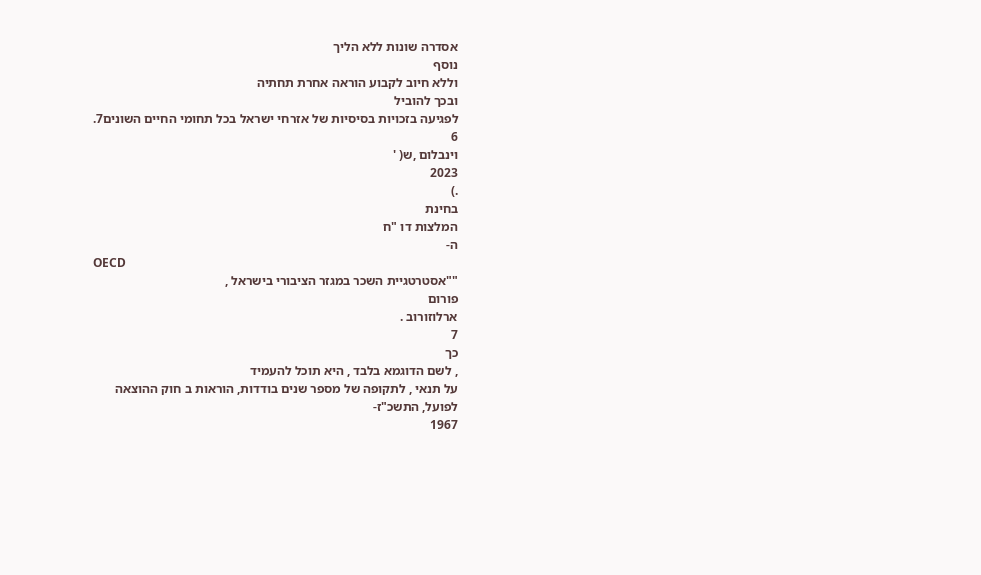אסדרה שונות ללא הליך
נוסף
וללא חיוב לקבוע הוראה אחרת תחתיה
ובכך להוביל
לפגיעה בזכויות בסיסיות של אזרחי ישראל בכל תחומי החיים השונים7.
6
וינבלום ,ש( '
2023
.)
בחינת
המלצות דו "ח
ה-
OECD
""אסטרטגיית השכר במגזר הציבורי בישראל ,
פורום
ארלוזורוב .
7
כך
, לשם הדוגמא בלבד , היא תוכל להעמיד
על תנאי , לתקופה של מספר שנים בודדות, הוראות ב חוק ההוצאה
לפועל, התשכ"ז-
1967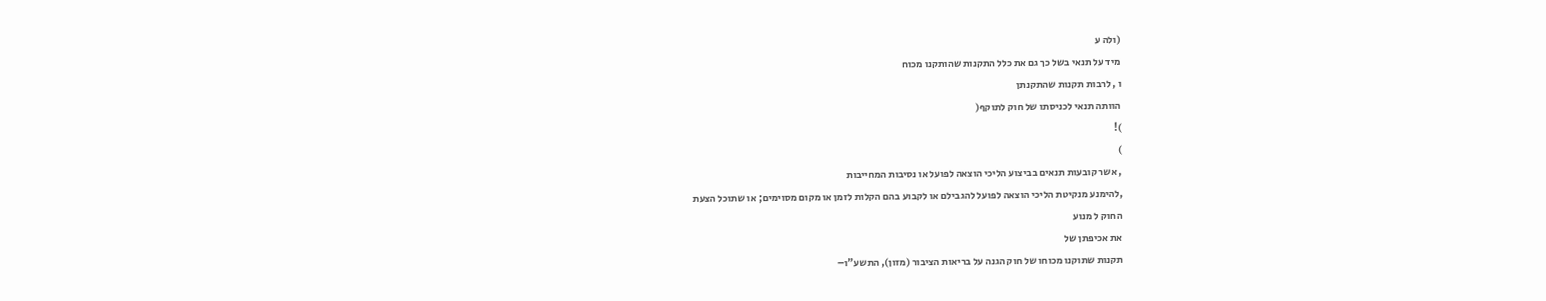(ולה ע
מיד על תנאי בשל כך גם את כלל התקנות שהותקנו מכוח
ו , לרבות תקנות שהתקנתן
הוותה תנאי לכניסתו של חוק לתוקף(
)!
)
, אשר קובעות תנאים בביצוע הליכי הוצאה לפועל או נסיבות המחייבות
,להימנע מנקיטת הליכי הוצאה לפועל להגבילם או לקבוע בהם הקלות לזמן או מקום מסוימים; או שתוכל הצעת
החוק ל מנוע
את אכיפתן של
תקנות שתוקנו מכוחו של חוק הגנה על בריאות הציבור (מזון), התשע"ו–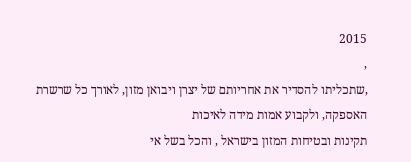2015
,
,שתכליתו להסדיר את אחריותם של יצרן ויבואן מזון, לאורך כל שרשרת האספקה, ולקבוע אמות מידה לאיכות
תקינות ובטיחות המזון בישראל , והכל בשל אי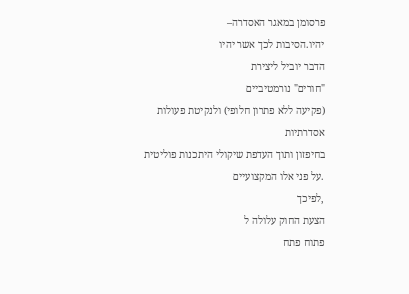פרסומן במאגר האסדרה–
יהיו.הסיבות לכך אשר יהיו
הדבר יוביל ליצירת
"חורים" נורמטיביים
(פקיעה ללא פתרון חלופי) ולנקיטת פעולות
אסדרתיות
בחיפזון ותוך העדפת שיקולי היתכנות פוליטית
.על פני אלו המקצועיים
,לפיכך
הצעת החוק עלולה ל
פתוח פתח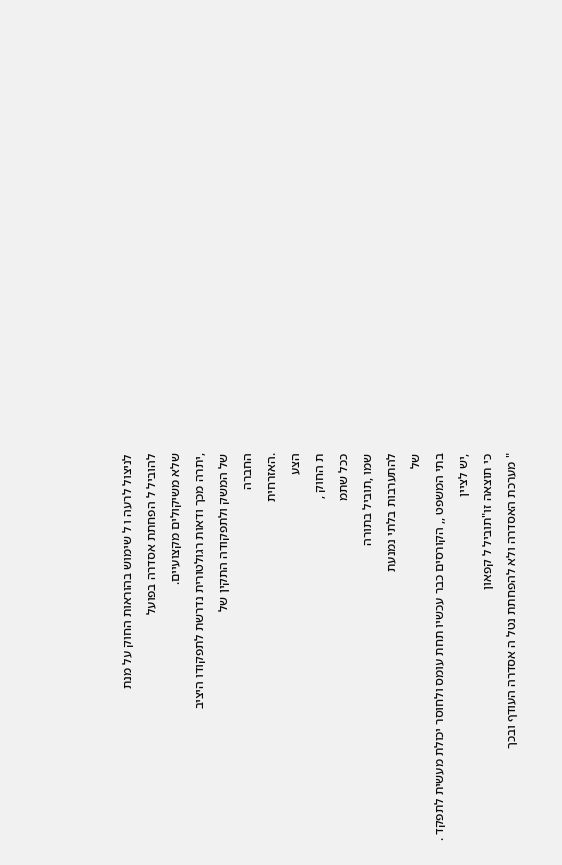לניצול לרעה ו ל שימוש בהוראות החוק על מנת
להוביל ל הפחתת אסדרה בפועל
שלא משיקולים מקצועיים.
,יתרה מכך ודאות רגולטורית נדרשת לתפקודו היציב
של המשק ולתפקודה התקין של
החברה
.האזרחית
הצע
ת החוק ,
ככל שתמ
שמו ,תוביל בתורה
להתערבות בלתי נמנעת
של
בתי המשפט ,, הקורסים כבר עכשיו תחת עומס ולחוסר יכולת מעשית לתפקד .
,יש לציין
כי תוצאה זו"תוביל ל קפאון
" מערכת האסדרה ולא להפחתת נטל ה אסדרה העודף ובכך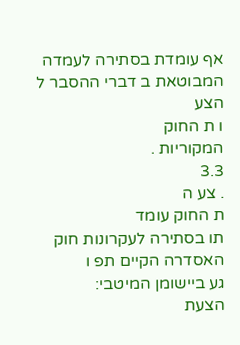אף עומדת בסתירה לעמדה
המבוטאת ב דברי ההסבר ל
הצע
ו ת החוק
המקוריות .
3.3
. צע ה
ת החוק עומד
תו בסתירה לעקרונות חוק האסדרה הקיים תפ ו
גע ביישומן המיטבי:
הצעת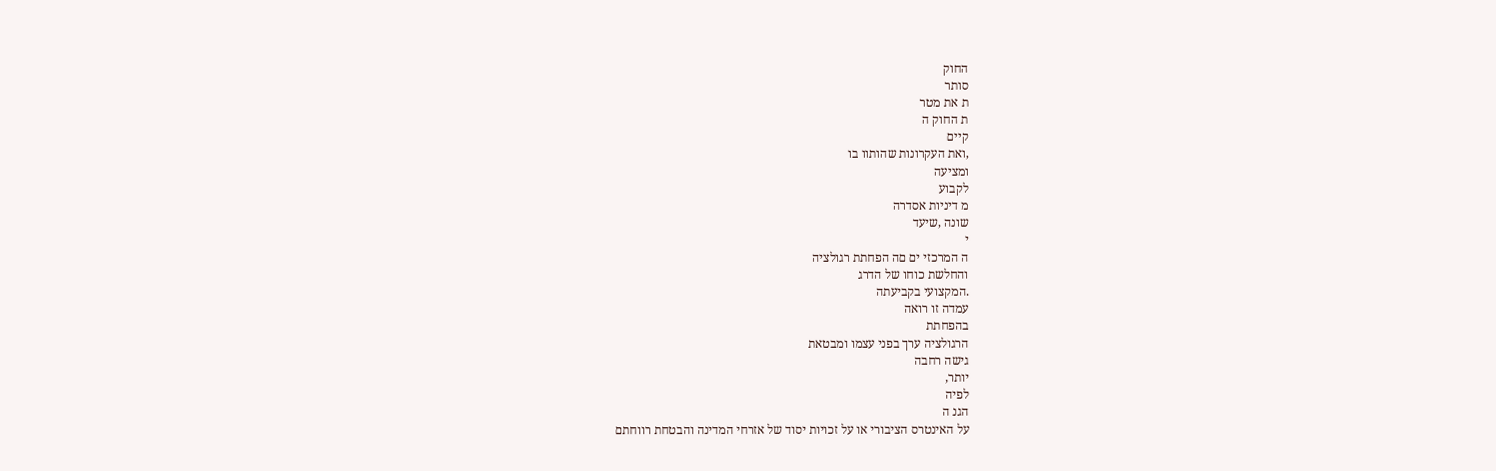החוק
סותר
ת את מטר
ת החוק ה
קיים
,ואת העקרונות שהותוו בו
ומציעה
לקבוע
מ דיניות אסדרה
שונה ,שיעד
י
ה המרכזי ים םה הפחתת רגולציה
והחלשת כוחו של הדרג
.המקצועי בקביעתה
עמדה זו רואה
בהפחתת
הרגולציה ערך בפני עצמו ומבטאת
גישה רחבה
יותר,
לפיה
הגנ ה
על האינטרס הציבורי או על זכויות יסוד של אזרחי המדינה והבטחת רווחתם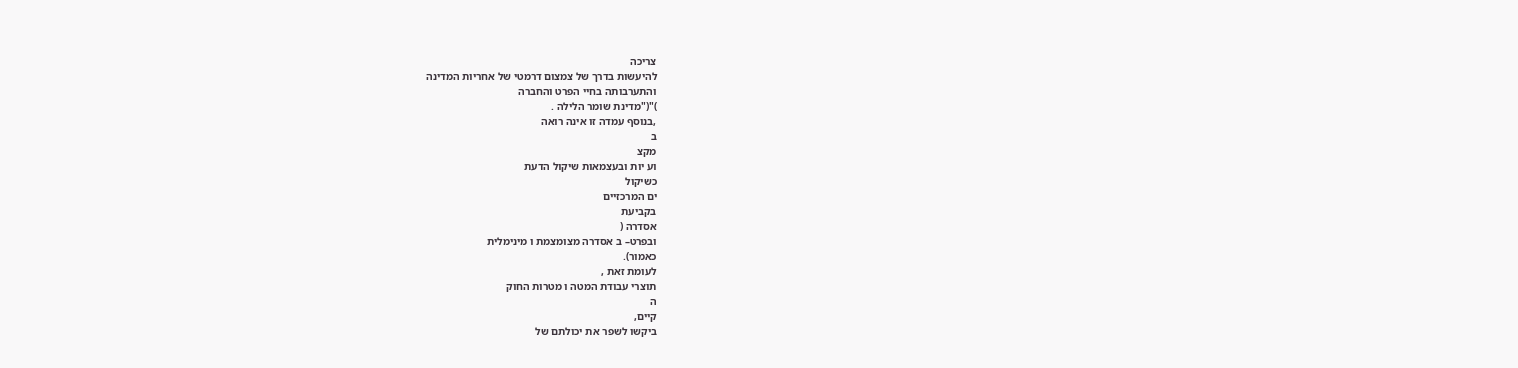צריכה
להיעשות בדרך של צמצום דרמטי של אחריות המדינה
והתערבותה בחיי הפרט והחברה
)"("מדינת שומר הלילה .
,בנוסף עמדה זו אינה רואה
ב
מקצ
וע יות ובעצמאות שיקול הדעת
כשיקול
ים המרכזיים
בקביעת
אסדרה (
ובפרט– ב אסדרה מצומצמת ו מינימלית
כאמור).
לעומת זאת ,
תוצרי עבודת המטה ו מטרות החוק
ה
קיים,
ביקשו לשפר את יכולתם של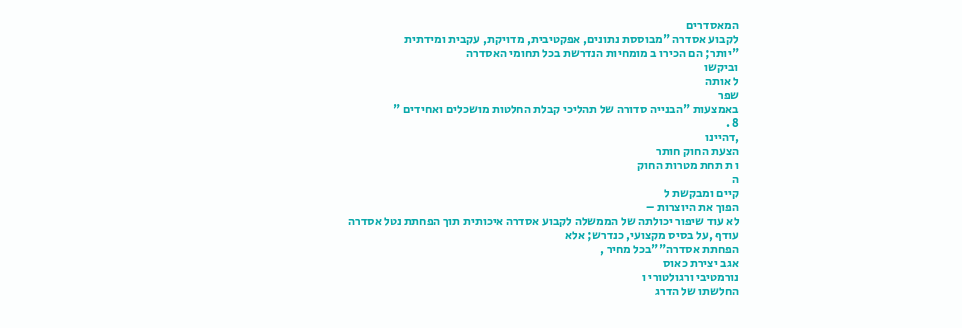המאסדרים
לקבוע אסדרה "מבוססת נתונים, אפקטיבית, מדויקת, עקבית ומידתית
"יותר; הם הכירו ב מומחיות הנדרשת בכל תחומי האסדרה
וביקשו
ל אותה
שפר
באמצעות "הבנייה סדורה של תהליכי קבלת החלטות מושכלים ואחידים "
8 .
,דהיינו
הצעת החוק חותר
ו ת תחת מטרות החוק
ה
קיים ומבקשת ל
הפוך את היוצרות –
לא עוד שיפור יכולתה של הממשלה לקבוע אסדרה איכותית תוך הפחתת נטל אסדרה
עודף ,על בסיס מקצועי, כנדרש; אלא
הפחתת אסדרה""בכל מחיר ,
אגב יצירת כאוס
נורמטיבי ורגולטורי ו
החלשתו של הדרג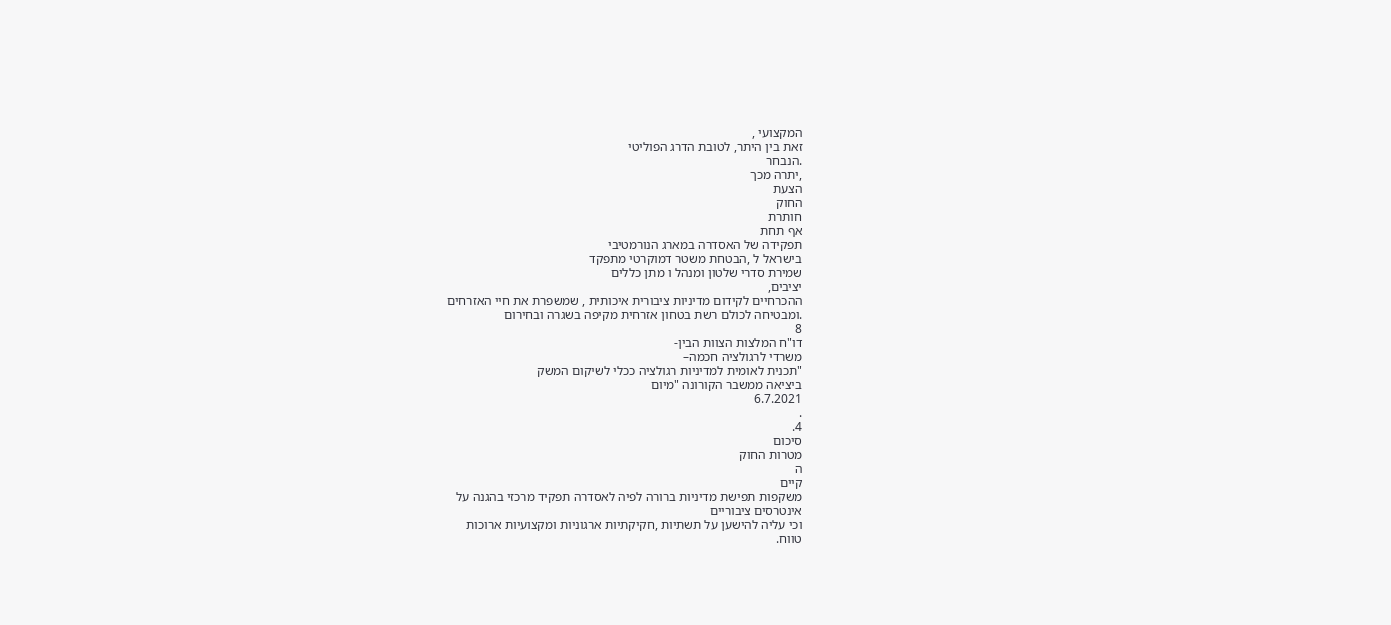המקצועי ,
זאת בין היתר, לטובת הדרג הפוליטי
.הנבחר
,יתרה מכך
הצעת
החוק
חותרת
אף תחת
תפקידה של האסדרה במארג הנורמטיבי
בישראל ל ,הבטחת משטר דמוקרטי מתפקד
שמירת סדרי שלטון ומנהל ו מתן כללים
יציבים,
ההכרחיים לקידום מדיניות ציבורית איכותית , שמשפרת את חיי האזרחים
.ומבטיחה לכולם רשת בטחון אזרחית מקיפה בשגרה ובחירום
8
דו"ח המלצות הצוות הבין-
משרדי לרגולציה חכמה–
"תכנית לאומית למדיניות רגולציה ככלי לשיקום המשק
ביציאה ממשבר הקורונה "מיום
6.7.2021
.
4.
סיכום
מטרות החוק
ה
קיים
משקפות תפישת מדיניות ברורה לפיה לאסדרה תפקיד מרכזי בהגנה על
אינטרסים ציבוריים
וכי עליה להישען על תשתיות ,חקיקתיות ארגוניות ומקצועיות ארוכות
טווח.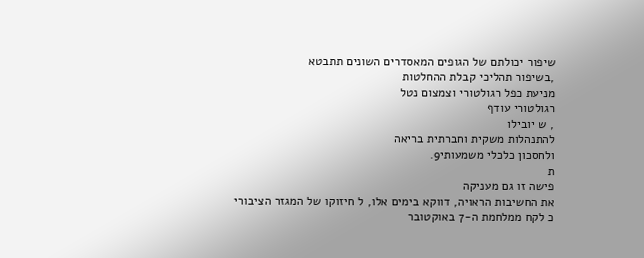שיפור יכולתם של הגופים המאסדרים השונים תתבטא
,בשיפור תהליכי קבלת ההחלטות
מניעת כפל רגולטורי וצמצום נטל
רגולטורי עודף
, ש יובילו
להתנהלות משקית וחברתית בריאה
ולחסכון כלכלי משמעותי9.
ת
פישה זו גם מעניקה
את החשיבות הראויה, דווקא בימים אלו, ל חיזוקו של המגזר הציבורי
כ לקח ממלחמת ה-7 באוקטובר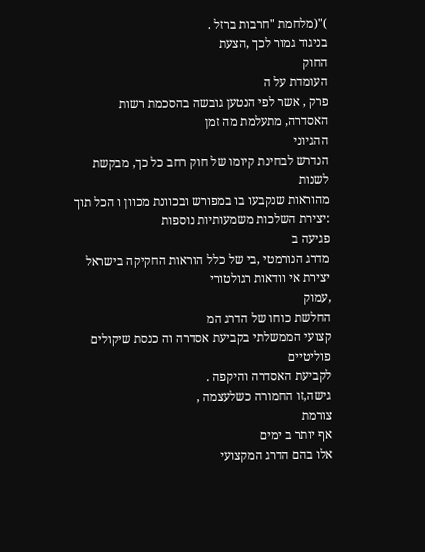)"(מלחמת "חרבות ברזל .
בניגוד גמור לכך ,הצעת
החוק
העומדת על ה
פרק , אשר לפי הנטען גובשה בהסכמת רשות
האסדרה, מתעלמת מה זמן
ההגיוני
הנדרש לבחינת קיומו של חוק רחב כל כך, מבקשת לשנות
מהוראות שנקבעו בו במפורש ובכוונת מכוון ו הכל תוך :יצירת השלכות משמעותיות נוספות
פגיעה ב
מדרג הנורמטי ,בי של כלל הוראות החקיקה בישראל יצירת אי וודאות רגולטורי
,עמוק
החלשת כוחו של הדרג המ
קצועי הממשלתי בקביעת אסדרה וה כנסת שיקולים
פוליטיים
לקביעת האסדרה והיקפה .
גישה,זו החמורה כשלעצמה ,
צורמת
אף יותר ב ימים
אלו בהם הדרג המקצועי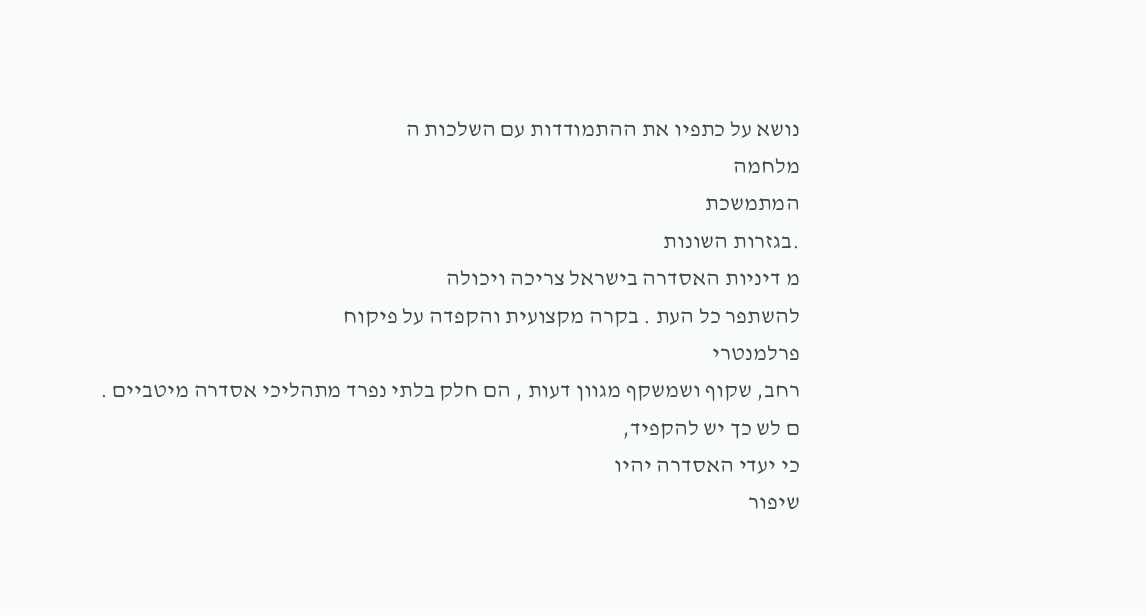נושא על כתפיו את ההתמודדות עם השלכות ה
מלחמה
המתמשכת
.בגזרות השונות
מ דיניות האסדרה בישראל צריכה ויכולה
להשתפר כל העת . בקרה מקצועית והקפדה על פיקוח
פרלמנטרי
רחב, שקוף ושמשקף מגוון דעות , הם חלק בלתי נפרד מתהליכי אסדרה מיטביים .
ם לש כך יש להקפיד,
כי יעדי האסדרה יהיו
שיפור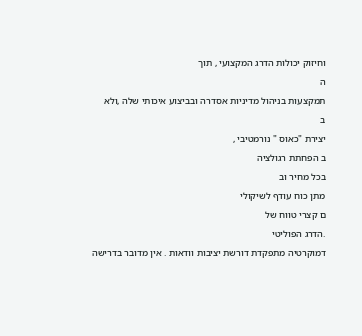וחיזוק יכולות הדרג המקצועי , תוך
ה
תמקצעות בניהול מדיניות אסדרה ובביצוע איכותי שלה ,ולא
ב
יצירת "כאוס " נורמטיבי ,
ב הפחתת רגולציה
בכל מחיר וב
מתן כוח עודף לשיקולי
ם קצרי טווח של
.הדרג הפוליטי
דמוקרטיה מתפקדת דורשת יציבות וודאות . אין מדובר בדרישה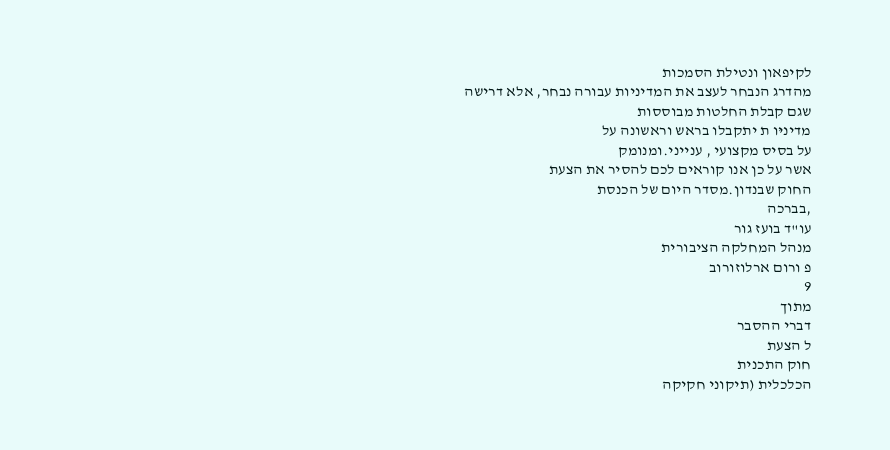לקיפאון ונטילת הסמכות
מהדרג הנבחר לעצב את המדיניות עבורה נבחר, אלא דרישה שגם קבלת החלטות מבוססות
מדיניּו ת יתקבלו בראש וראשונה על
על בסיס מקצועי , ענייני.ומנומק
אשר על כן אנו קוראים לכם להסיר את הצעת
החוק שבנדון.מסדר היום של הכנסת
,בברכה
עו"ד בועז גור
מנהל המחלקה הציבורית
פ ורום ארלוזורוב
9
מתוך
דברי ההסבר
ל הצעת
חוק התכנית
הכלכלית (תיקוני חקיקה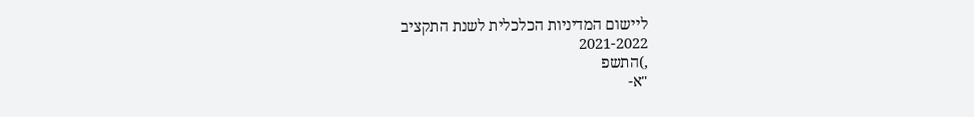ליישום המדיניות הכלכלית לשנת התקציב
2021-2022
,)התשפ
"א-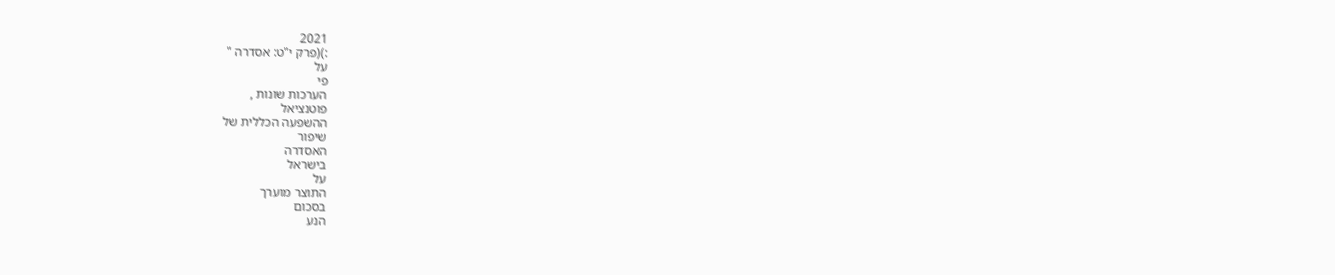2021
:)(פרק י"ט: אסדרה "
על
פי
הערכות שונות ,
פוטנציאל
ההשפעה הכללית של
שיפור
האסדרה
בישראל
על
התוצר מוערך
בסכום
הנע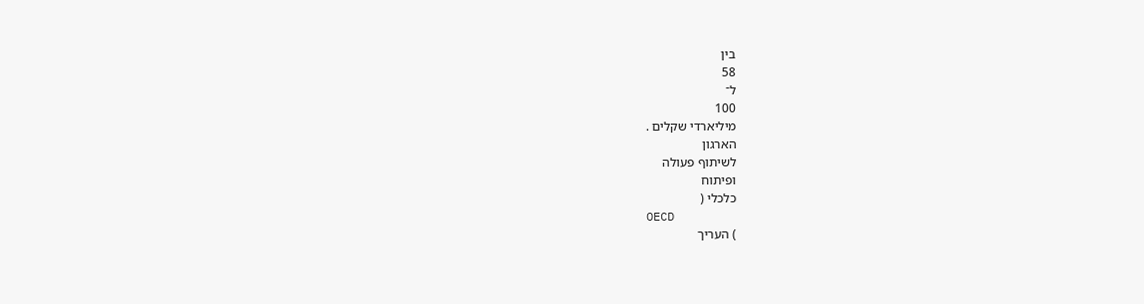בין
58
ל־
100
מיליארדי שקלים .
הארגון
לשיתוף פעולה
ופיתוח
כלכלי (
OECD
) העריך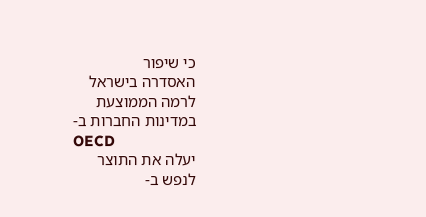כי שיפור
האסדרה בישראל
לרמה הממוצעת
במדינות החברות ב-
OECD
יעלה את התוצר
לנפש ב-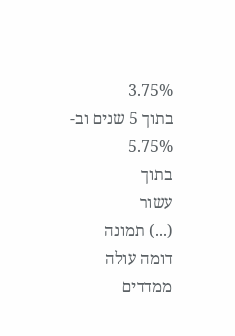3.75%
בתוך 5 שנים וב-
5.75%
בתוך
עשור
(...) תמונה
דומה עולה ממדדים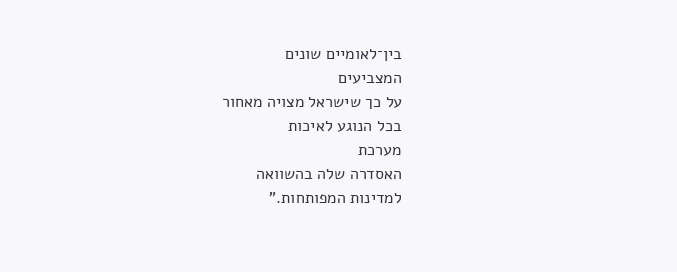בין־לאומיים שונים
המצביעים
על כך שישראל מצויה מאחור
בכל הנוגע לאיכות
מערכת
האסדרה שלה בהשוואה
למדינות המפותחות."